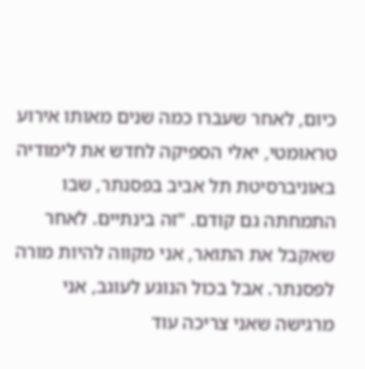כיום, לאחר שעברו כמה שנים מאותו אירוע טראומטי, יאלי הספיקה לחדש את לימודיה באוניברסיטת תל אביב בפסנתר, שבו התמחתה גם קודם. "זה בינתיים. לאחר שאקבל את התואר, אני מקווה להיות מורה לפסנתר. אבל בכול הנוגע לעוגב, אני מרגישה שאני צריכה עוד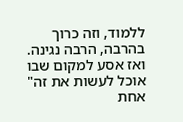ללמוד, וזה כרוך בהרבה, הרבה נגינה. ואז אסע למקום שבו אוכל לעשות את זה"
אחת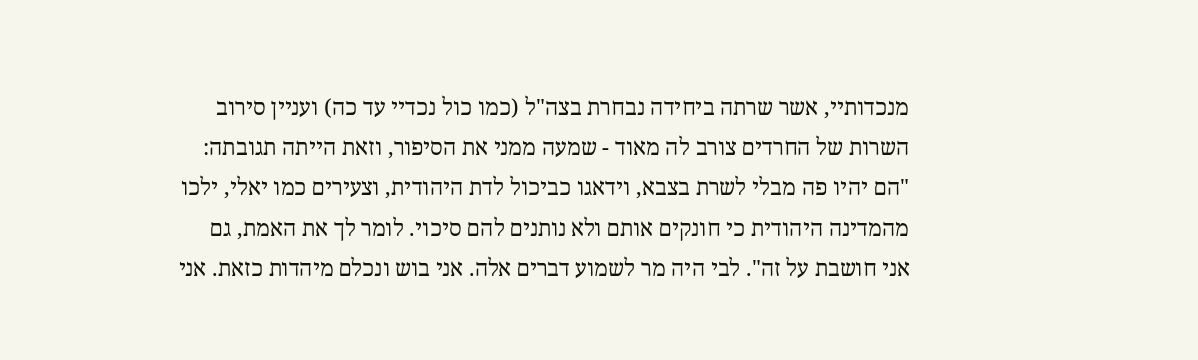מנכדותיי, אשר שרתה ביחידה נבחרת בצה"ל (כמו כול נכדיי עד כה) ועניין סירוב השרות של החרדים צורב לה מאוד - שמעה ממני את הסיפור, וזאת הייתה תגובתה: "הם יהיו פה מבלי לשרת בצבא, וידאגו כביכול לדת היהודית, וצעירים כמו יאלי, ילכו מהמדינה היהודית כי חונקים אותם ולא נותנים להם סיכוי. לומר לך את האמת, גם אני חושבת על זה". לבי היה מר לשמוע דברים אלה. אני בוש ונכלם מיהדות כזאת. אני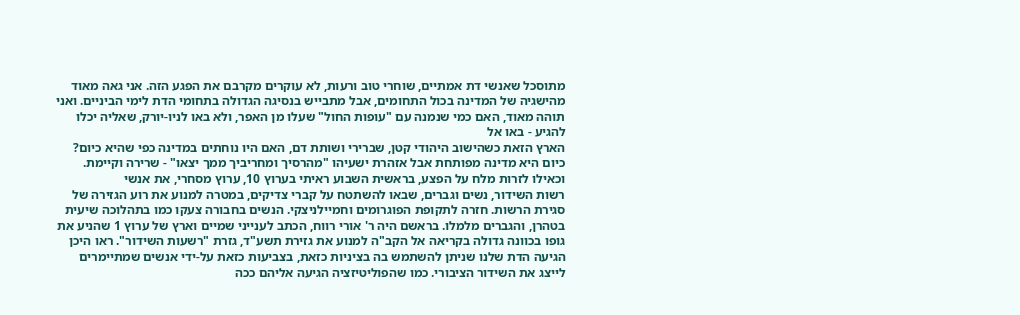מתוסכל שאנשי דת אמתיים, שוחרי טוב ורעות, לא עוקרים מקרבם את הפגע הזה. אני גאה מאוד מהישגיה של המדינה בכול התחומים, אבל מתבייש בנסיגה הגדולה בתחומי הדת לימי הביניים. ואני תוהה מאוד, האם כמי שנמנה עם "עופות החול" שעלו מן האפר, ולא באו לניו-יורק, שאליה יכלו להגיע - באו אל
הארץ הזאת כשהישוב היהודי קטן, שברירי ושותת דם, האם היו נוחתים במדינה כפי שהיא כיום? כיום היא מדינה מפותחת אבל אזהרת ישעיהו "מהרסיך ומחריביך ממך יצאו" - שרירה וקיימת.
וכאילו לזרות מלח על הפצע, בראשית השבוע ראיתי בערוץ 10, ערוץ מסחרי, את אנשי
רשות השידור, נשים וגברים, שבאו להשתטח על קברי צדיקים, במטרה למנוע את רוע הגזירה של סגירת הרשות. חזרה לתקופת הפוגרומים וחמיילניצקי. הנשים בחבורה צעקו כמו בתהלוכה שיעית בטהרן, והגברים מלמלו. בראשם היה ר' אורי רווח, הכתב לענייני שמיים וארץ של ערוץ 1 שהניע את גופו בכוונה גדולה בקריאה אל הקב"ה למנוע את גזירת תשע"ד, גזרת "רשעות השידור". ראו היכן הגיעה הדת שלנו שניתן להשתמש בה בציניות כזאת, בצביעות כזאת על-ידי אנשים שמתיימרים לייצג את השידור הציבורי. כמו שהפוליטיזציה הגיעה אליהם ככה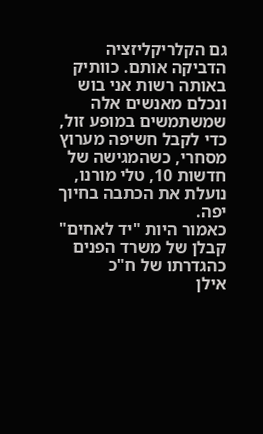גם הקלריקליזציה הדביקה אותם. כוותיק באותה רשות אני בוש ונכלם מאנשים אלה שמשתמשים במופע זול, כדי לקבל חשיפה מערוץ מסחרי, כשהמגישה של חדשות 10, טלי מורנו, נועלת את הכתבה בחיוך יפה.
כאמור היות "יד לאחים" קבלן של משרד הפנים כהגדרתו של ח"כ
אילן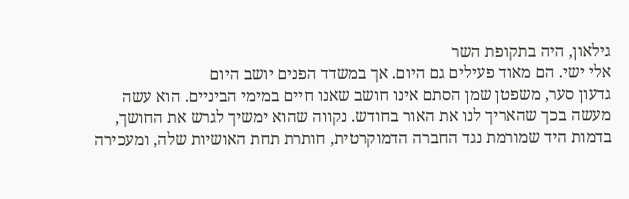גילאון, היה בתקופת השר
אלי ישי. הם מאוד פעילים גם היום. אך במשדד הפנים יושב היום
גדעון סער, משפטן שמן הסתם אינו חושב שאנו חיים במימי הביניים. הוא עשה מעשה בכך שהאריך לנו את האור בחודש. נקווה שהוא ימשיך לגרש את החושך, בדמות היד שמורמת נגד החברה הדמוקרטית, חותרת תחת האושיות שלה, ומעכירה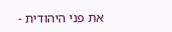את פני היהודית -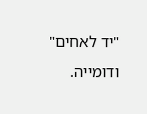"יד לאחים" ודומייה.